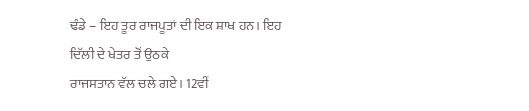ਢੰਡੇ – ਇਹ ਤੂਰ ਰਾਜਪੂਤਾਂ ਦੀ ਇਕ ਸ਼ਾਖ ਹਨ। ਇਹ ਦਿੱਲੀ ਦੇ ਖੇਤਰ ਤੋਂ ਉਠਕੇ
ਰਾਜਸਤਾਨ ਵੱਲ ਚਲੇ ਗਏ। 12ਵੀਂ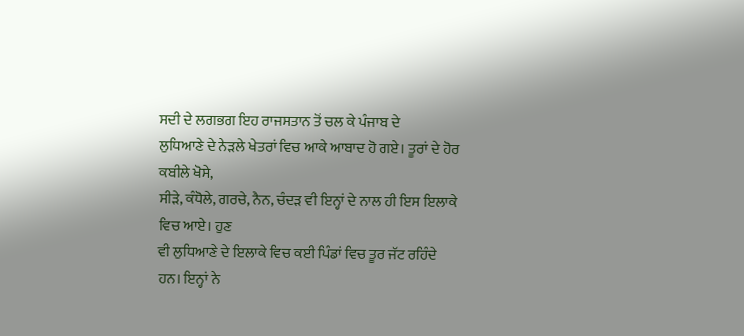ਸਦੀ ਦੇ ਲਗਭਗ ਇਹ ਰਾਜਸਤਾਨ ਤੋਂ ਚਲ ਕੇ ਪੰਜਾਬ ਦੇ
ਲੁਧਿਆਣੇ ਦੇ ਨੇੜਲੇ ਖੇਤਰਾਂ ਵਿਚ ਆਕੇ ਆਬਾਦ ਹੋ ਗਏ। ਤੂਰਾਂ ਦੇ ਹੋਰ ਕਬੀਲੇ ਖੋਸੇ,
ਸੀੜੇ, ਕੰਧੋਲੇ, ਗਰਚੇ, ਨੈਨ, ਚੰਦੜ ਵੀ ਇਨ੍ਹਾਂ ਦੇ ਨਾਲ ਹੀ ਇਸ ਇਲਾਕੇ ਵਿਚ ਆਏ। ਹੁਣ
ਵੀ ਲੁਧਿਆਣੇ ਦੇ ਇਲਾਕੇ ਵਿਚ ਕਈ ਪਿੰਡਾਂ ਵਿਚ ਤੂਰ ਜੱਟ ਰਹਿੰਦੇ ਹਨ। ਇਨ੍ਹਾਂ ਨੇ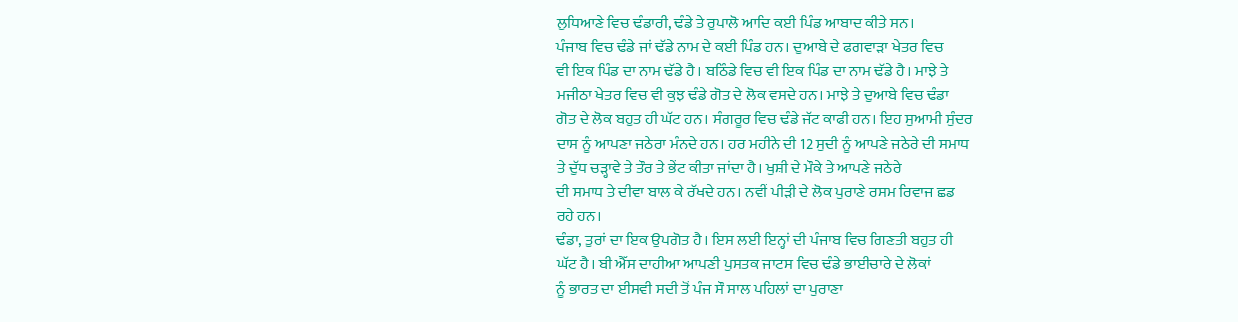ਲੁਧਿਆਣੇ ਵਿਚ ਢੰਡਾਰੀ, ਢੰਡੇ ਤੇ ਰੁਪਾਲੋ ਆਦਿ ਕਈ ਪਿੰਡ ਆਬਾਦ ਕੀਤੇ ਸਨ।
ਪੰਜਾਬ ਵਿਚ ਢੰਡੇ ਜਾਂ ਢੱਡੇ ਨਾਮ ਦੇ ਕਈ ਪਿੰਡ ਹਨ। ਦੁਆਬੇ ਦੇ ਫਗਵਾੜਾ ਖੇਤਰ ਵਿਚ
ਵੀ ਇਕ ਪਿੰਡ ਦਾ ਨਾਮ ਢੱਡੇ ਹੈ। ਬਠਿੰਡੇ ਵਿਚ ਵੀ ਇਕ ਪਿੰਡ ਦਾ ਨਾਮ ਢੱਡੇ ਹੈ। ਮਾਝੇ ਤੇ
ਮਜੀਠਾ ਖੇਤਰ ਵਿਚ ਵੀ ਕੁਝ ਢੰਡੇ ਗੋਤ ਦੇ ਲੋਕ ਵਸਦੇ ਹਨ। ਮਾਝੇ ਤੇ ਦੁਆਬੇ ਵਿਚ ਢੰਡਾ
ਗੋਤ ਦੇ ਲੋਕ ਬਹੁਤ ਹੀ ਘੱਟ ਹਨ। ਸੰਗਰੂਰ ਵਿਚ ਢੰਡੇ ਜੱਟ ਕਾਫੀ ਹਨ। ਇਹ ਸੁਆਮੀ ਸੁੰਦਰ
ਦਾਸ ਨੂੰ ਆਪਣਾ ਜਠੇਰਾ ਮੰਨਦੇ ਹਨ। ਹਰ ਮਹੀਨੇ ਦੀ 12 ਸੁਦੀ ਨੂੰ ਆਪਣੇ ਜਠੇਰੇ ਦੀ ਸਮਾਧ
ਤੇ ਦੁੱਧ ਚੜ੍ਹਾਵੇ ਤੇ ਤੌਰ ਤੇ ਭੇਂਟ ਕੀਤਾ ਜਾਂਦਾ ਹੈ। ਖੁਸ਼ੀ ਦੇ ਮੌਕੇ ਤੇ ਆਪਣੇ ਜਠੇਰੇ
ਦੀ ਸਮਾਧ ਤੇ ਦੀਵਾ ਬਾਲ ਕੇ ਰੱਖਦੇ ਹਨ। ਨਵੀਂ ਪੀੜੀ ਦੇ ਲੋਕ ਪੁਰਾਣੇ ਰਸਮ ਰਿਵਾਜ ਛਡ
ਰਹੇ ਹਨ।
ਢੰਡਾ, ਤੁਰਾਂ ਦਾ ਇਕ ਉਪਗੋਤ ਹੈ। ਇਸ ਲਈ ਇਨ੍ਹਾਂ ਦੀ ਪੰਜਾਬ ਵਿਚ ਗਿਣਤੀ ਬਹੁਤ ਹੀ
ਘੱਟ ਹੈ। ਬੀ ਐੱਸ ਦਾਹੀਆ ਆਪਣੀ ਪੁਸਤਕ ਜਾਟਸ ਵਿਚ ਢੰਡੇ ਭਾਈਚਾਰੇ ਦੇ ਲੋਕਾਂ
ਨੂੰ ਭਾਰਤ ਦਾ ਈਸਵੀ ਸਦੀ ਤੋਂ ਪੰਜ ਸੌ ਸਾਲ ਪਹਿਲਾਂ ਦਾ ਪੁਰਾਣਾ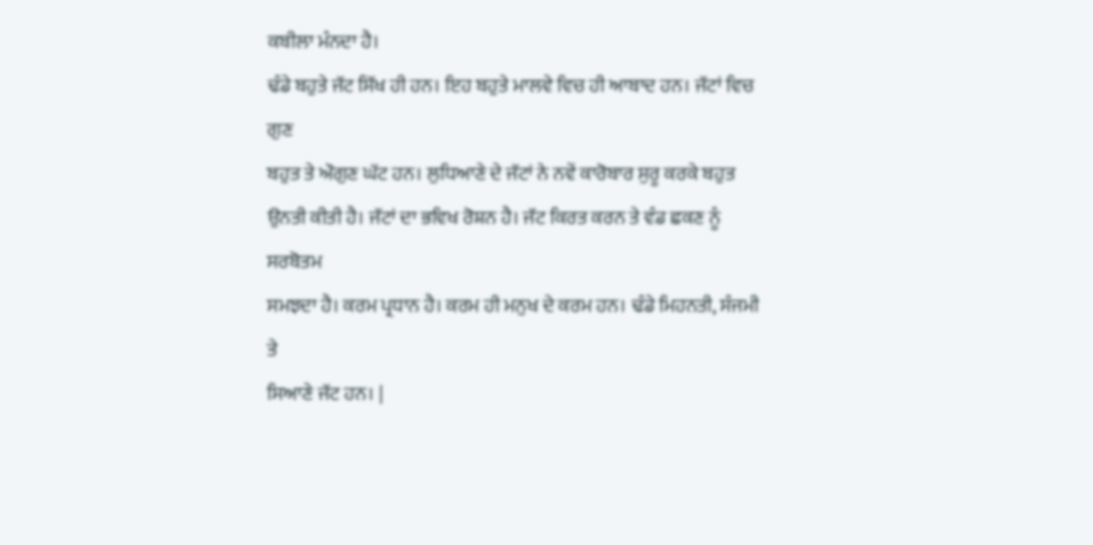ਕਬੀਲਾ ਮੰਨਦਾ ਹੈ।
ਢੰਡੇ ਬਹੁਤੇ ਜੱਟ ਸਿੱਖ ਹੀ ਹਨ। ਇਹ ਬਹੁਤੇ ਮਾਲਵੇ ਵਿਚ ਹੀ ਆਬਾਦ ਹਨ। ਜੱਟਾਂ ਵਿਚ ਗੁਣ
ਬਹੁਤ ਤੇ ਔਗੁਣ ਘੱਟ ਹਨ। ਲੁਧਿਆਣੇ ਦੇ ਜੱਟਾਂ ਨੇ ਨਵੇਂ ਕਾਰੋਬਾਰ ਸੁਰੂ ਕਰਕੇ ਬਹੁਤ
ਉਨਤੀ ਕੀਤੀ ਹੈ। ਜੱਟਾਂ ਦਾ ਭਵਿਖ ਰੋਸ਼ਨ ਹੈ। ਜੱਟ ਕਿਰਤ ਕਰਨ ਤੇ ਵੰਡ ਛਕਣ ਨੂੰ ਸਰਬੋਤਮ
ਸਮਝਦਾ ਹੈ। ਕਰਮ ਪ੍ਰਧਾਨ ਹੈ। ਕਰਮ ਹੀ ਮਨੁਖ ਦੇ ਕਰਮ ਹਨ। ਢੰਡੇ ਮਿਹਨਤੀ, ਸੰਜਮੀ ਤੇ
ਸਿਆਣੇ ਜੱਟ ਹਨ। |